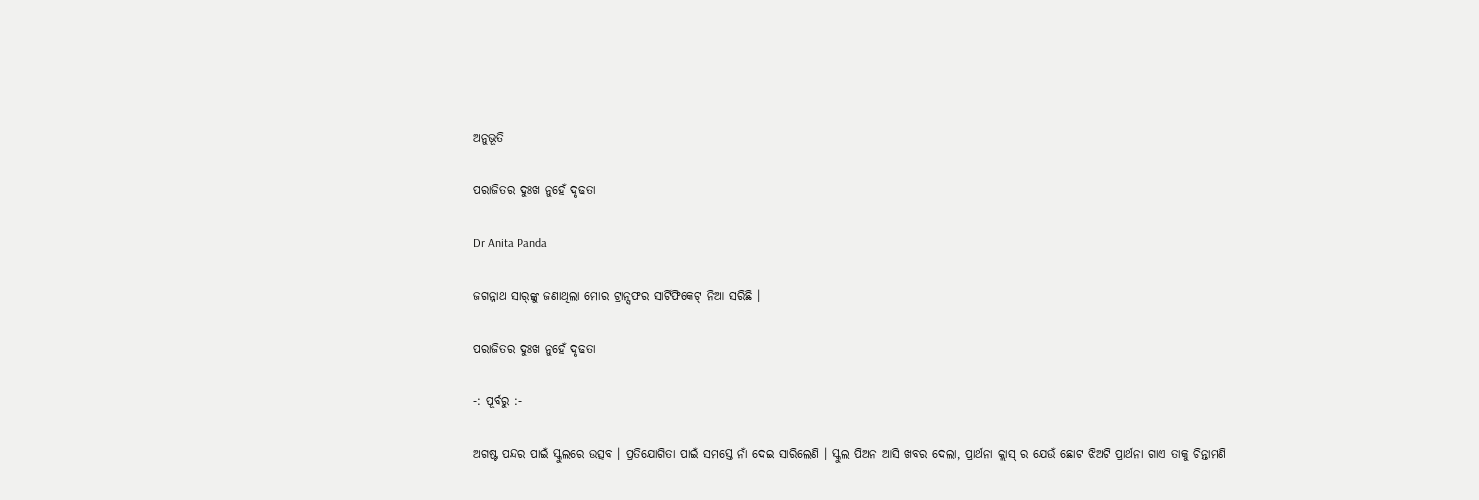ଅନୁଭୂତି

ପରାଜିତର ଦୁଃଖ ନୁହେଁ ଦୃଢତା

Dr Anita Panda

ଜଗନ୍ନାଥ ସାର୍‌ଙ୍କୁ ଜଣାଥିଲା ମୋର ଟ୍ରାନ୍ସଫର ସାର୍ଟିଫିକେଟ୍ ନିଆ ସରିଛି ।

ପରାଜିତର ଦୁଃଖ ନୁହେଁ ଦୃଢତା

-: ପୂର୍ବରୁ :-

ଅଗଷ୍ଟ ପନ୍ଦର ପାଇଁ ସ୍କୁଲରେ ଉତ୍ସବ । ପ୍ରତିଯୋଗିତା ପାଇଁ ସମସ୍ତେ ନାଁ ଦେଇ ସାରିଲେଣି । ସ୍କୁଲ ପିଅନ ଆସି ଖବର ଦେଲା, ପ୍ରାର୍ଥନା କ୍ଲାସ୍ ର ଯେଉଁ ଛୋଟ ଝିଅଟି ପ୍ରାର୍ଥନା ଗାଏ ତାକୁ ଚିନ୍ତାମଣି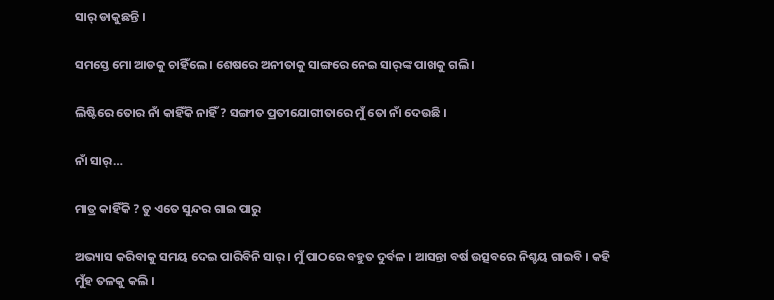ସାର୍ ଡାକୁଛନ୍ତି ।

ସମସ୍ତେ ମୋ ଆଡକୁ ଚାହିଁଲେ । ଶେଷରେ ଅନୀତାକୁ ସାଙ୍ଗରେ ନେଇ ସାର୍‌ଙ୍କ ପାଖକୁ ଗଲି ।

ଲିଷ୍ଟିରେ ତୋର ନାଁ କାହିଁକି ନାହିଁ ? ସଙ୍ଗୀତ ପ୍ରତୀଯୋଗୀତାରେ ମୁଁ ତୋ ନାଁ ଦେଉଛି ।

ନାଁ ସାର୍…

ମାତ୍ର କାହିଁକି ? ତୁ ଏତେ ସୁନ୍ଦର ଗାଇ ପାରୁ

ଅଭ୍ୟାସ କରିବାକୁ ସମୟ ଦେଇ ପାରିବିନି ସାର୍ । ମୁଁ ପାଠରେ ବହୁତ ଦୁର୍ବଳ । ଆସନ୍ତା ବର୍ଷ ଉତ୍ସବରେ ନିଶ୍ଚୟ ଗାଇବି । କହି ମୁଁହ ତଳକୁ କଲି ।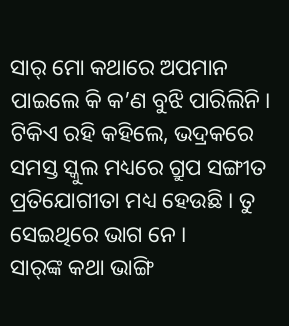ସାର୍ ମୋ କଥାରେ ଅପମାନ ପାଇଲେ କି କ’ଣ ବୁଝି ପାରିଲିନି । ଟିକିଏ ରହି କହିଲେ, ଭଦ୍ରକରେ ସମସ୍ତ ସ୍କୁଲ ମଧ୍ୟରେ ଗ୍ରୁପ ସଙ୍ଗୀତ ପ୍ରତିଯୋଗୀତା ମଧ୍ୟ ହେଉଛି । ତୁ ସେଇଥିରେ ଭାଗ ନେ ।
ସାର୍‌ଙ୍କ କଥା ଭାଙ୍ଗି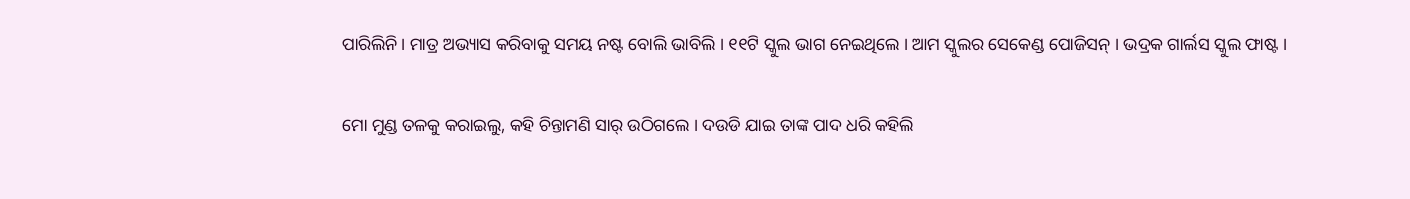ପାରିଲିନି । ମାତ୍ର ଅଭ୍ୟାସ କରିବାକୁ ସମୟ ନଷ୍ଟ ବୋଲି ଭାବିଲି । ୧୧ଟି ସ୍କୁଲ ଭାଗ ନେଇଥିଲେ । ଆମ ସ୍କୁଲର ସେକେଣ୍ଡ ପୋଜିସନ୍ । ଭଦ୍ରକ ଗାର୍ଲସ ସ୍କୁଲ ଫାଷ୍ଟ ।

ମୋ ମୁଣ୍ଡ ତଳକୁ କରାଇଲୁ, କହି ଚିନ୍ତାମଣି ସାର୍ ଉଠିଗଲେ । ଦଉଡି ଯାଇ ତାଙ୍କ ପାଦ ଧରି କହିଲି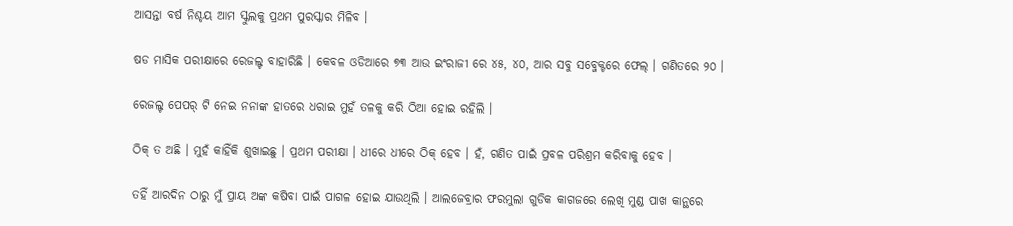ଆସନ୍ତା ବର୍ଷ ନିଶ୍ଚୟ ଆମ ସ୍କୁଲକୁ ପ୍ରଥମ ପୁରସ୍କାର ମିଳିବ ।

ଷଡ ମାସିକ ପରୀକ୍ଷାରେ ରେଜଲ୍ଟ ବାହାରିଛି । କେବଳ ଓଡିଆରେ ୭୩ ଆଉ ଇଂରାଜୀ ରେ ୪୫, ୪୦, ଆର ସବୁ ସବ୍ଜେକ୍ଟରେ ଫେଲ୍ । ଗଣିତରେ ୨୦ ।

ରେଜଲ୍ଟ ପେପର୍ ଟି ନେଇ ନନାଙ୍କ ହାତରେ ଧରାଇ ମୁହଁ ତଳକୁ କରି ଠିଆ ହୋଇ ରହିଲି ।

ଠିକ୍ ତ ଅଛି । ମୁହଁ କାହିଁକି ଶୁଖାଇଛୁ । ପ୍ରଥମ ପରୀକ୍ଷା । ଧୀରେ ଧୀରେ ଠିକ୍ ହେବ । ହଁ, ଗଣିତ ପାଇଁ ପ୍ରବଳ ପରିଶ୍ରମ କରିବାକୁ ହେବ ।

ତହିଁ ଆରଦିନ ଠାରୁ ମୁଁ ପ୍ରାୟ ଅଙ୍କ କଷିବା ପାଇଁ ପାଗଳ ହୋଇ ଯାଉଥିଲି । ଆଲଜେବ୍ରାର ଫରମୁଲା ଗୁଡିକ କାଗଜରେ ଲେଖି ମୁଣ୍ଡ ପାଖ କାନ୍ଥରେ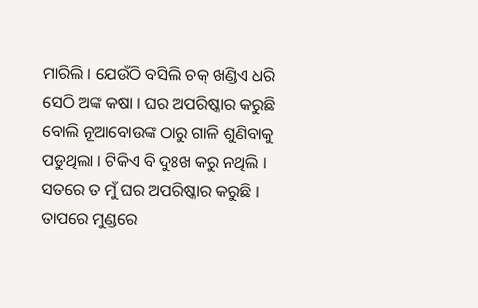ମାରିଲି । ଯେଉଁଠି ବସିଲି ଚକ୍ ଖଣ୍ଡିଏ ଧରି ସେଠି ଅଙ୍କ କଷା । ଘର ଅପରିଷ୍କାର କରୁଛି ବୋଲି ନୂଆବୋଉଙ୍କ ଠାରୁ ଗାଳି ଶୁଣିବାକୁ ପଡୁଥିଲା । ଟିକିଏ ବି ଦୁଃଖ କରୁ ନଥିଲି । ସତରେ ତ ମୁଁ ଘର ଅପରିଷ୍କାର କରୁଛି । ତାପରେ ମୁଣ୍ଡରେ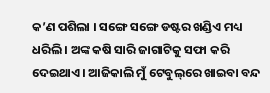କ’ଣ ପଶିଲା । ସଙ୍ଗେ ସଙ୍ଗେ ଡଷ୍ଟର ଖଣ୍ଡିଏ ମଧ୍ୟ ଧରିଲି । ଅଙ୍କ କଷି ସାରି ଜାଗାଟିକୁ ସଫା କରି ଦେଇଥାଏ । ଆଜିକାଲି ମୁଁ ଟେବୁଲ୍‌ରେ ଖାଇବା ବନ୍ଦ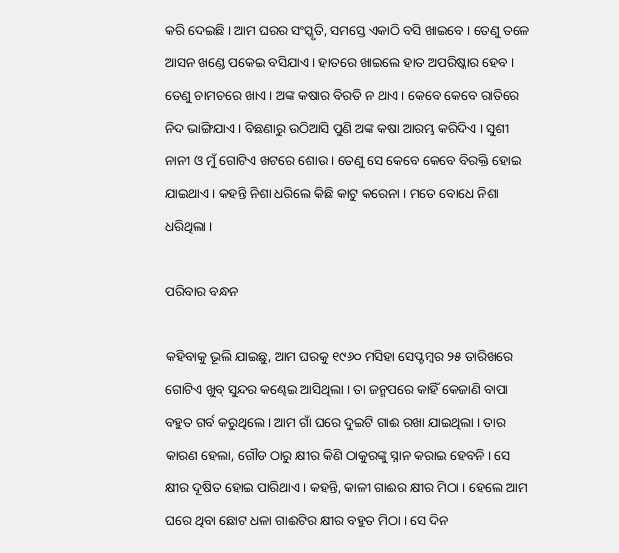କରି ଦେଇଛି । ଆମ ଘରର ସଂସ୍କୃତି, ସମସ୍ତେ ଏକାଠି ବସି ଖାଇବେ । ତେଣୁ ତଳେ ଆସନ ଖଣ୍ଡେ ପକେଇ ବସିଯାଏ । ହାତରେ ଖାଇଲେ ହାତ ଅପରିଷ୍କାର ହେବ । ତେଣୁ ଚାମଚରେ ଖାଏ । ଅଙ୍କ କଷାର ବିରତି ନ ଥାଏ । କେବେ କେବେ ରାତିରେ ନିଦ ଭାଙ୍ଗିଯାଏ । ବିଛଣାରୁ ଉଠିଆସି ପୁଣି ଅଙ୍କ କଷା ଆରମ୍ଭ କରିଦିଏ । ସୁଶୀ ନାନୀ ଓ ମୁଁ ଗୋଟିଏ ଖଟରେ ଶୋଉ । ତେଣୁ ସେ କେବେ କେବେ ବିରକ୍ତି ହୋଇ ଯାଇଥାଏ । କହନ୍ତି ନିଶା ଧରିଲେ କିଛି କାଟୁ କରେନା । ମତେ ବୋଧେ ନିଶା ଧରିଥିଲା ।

ପରିବାର ବନ୍ଧନ

କହିବାକୁ ଭୂଲି ଯାଇଛୁ, ଆମ ଘରକୁ ୧୯୬୦ ମସିହା ସେପ୍ଟମ୍ୱର ୨୫ ତାରିଖରେ ଗୋଟିଏ ଖୁବ୍ ସୁନ୍ଦର କଣ୍ଢେଇ ଆସିଥିଲା । ତା ଜନ୍ମପରେ କାହିଁ କେଜାଣି ବାପା ବହୁତ ଗର୍ବ କରୁଥିଲେ । ଆମ ଗାଁ ଘରେ ଦୁଇଟି ଗାଈ ରଖା ଯାଇଥିଲା । ତାର କାରଣ ହେଲା, ଗୌଡ ଠାରୁ କ୍ଷୀର କିଣି ଠାକୁରଙ୍କୁ ସ୍ନାନ କରାଇ ହେବନି । ସେ କ୍ଷୀର ଦୂଷିତ ହୋଇ ପାରିଥାଏ । କହନ୍ତି, କାଳୀ ଗାଈର କ୍ଷୀର ମିଠା । ହେଲେ ଆମ ଘରେ ଥିବା ଛୋଟ ଧଳା ଗାଈଟିର କ୍ଷୀର ବହୁତ ମିଠା । ସେ ଦିନ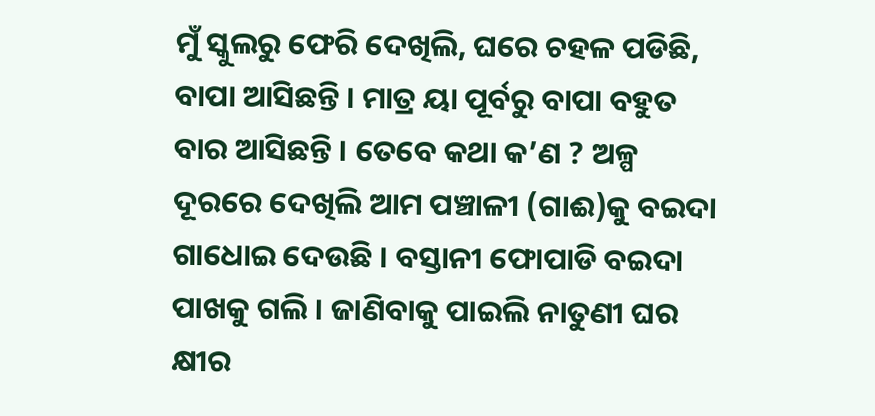ମୁଁ ସ୍କୁଲରୁ ଫେରି ଦେଖିଲି, ଘରେ ଚହଳ ପଡିଛି, ବାପା ଆସିଛନ୍ତି । ମାତ୍ର ୟା ପୂର୍ବରୁ ବାପା ବହୁତ ବାର ଆସିଛନ୍ତି । ତେବେ କଥା କ’ଣ ? ଅଳ୍ପ ଦୂରରେ ଦେଖିଲି ଆମ ପଞ୍ଚାଳୀ (ଗାଈ)କୁ ବଇଦା ଗାଧୋଇ ଦେଉଛି । ବସ୍ତାନୀ ଫୋପାଡି ବଇଦା ପାଖକୁ ଗଲି । ଜାଣିବାକୁ ପାଇଲି ନାତୁଣୀ ଘର କ୍ଷୀର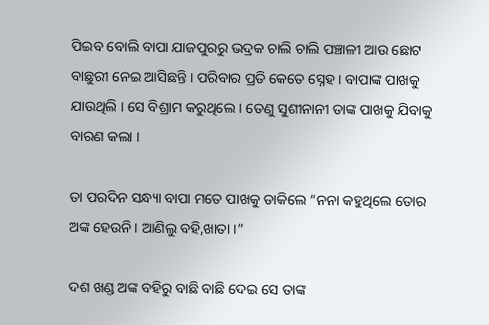ପିଇବ ବୋଲି ବାପା ଯାଜପୁରରୁ ଭଦ୍ରକ ଚାଲି ଚାଲି ପଞ୍ଚାଳୀ ଆଉ ଛୋଟ ବାଛୁରୀ ନେଇ ଆସିଛନ୍ତି । ପରିବାର ପ୍ରତି କେତେ ସ୍ନେହ । ବାପାଙ୍କ ପାଖକୁ ଯାଉଥିଲି । ସେ ବିଶ୍ରାମ କରୁଥିଲେ । ତେଣୁ ସୁଶୀନାନୀ ତାଙ୍କ ପାଖକୁ ଯିବାକୁ ବାରଣ କଲା ।

ତା ପରଦିନ ସନ୍ଧ୍ୟା ବାପା ମତେ ପାଖକୁ ଡାକିଲେ “ନନା କହୁଥିଲେ ତୋର ଅଙ୍କ ହେଉନି । ଆଣିଲୁ ବହି,ଖାତା ।”

ଦଶ ଖଣ୍ଡ ଅଙ୍କ ବହିରୁ ବାଛି ବାଛି ଦେଇ ସେ ତାଙ୍କ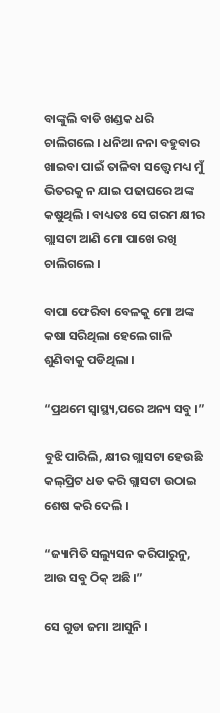ବାଙ୍କୁଲି ବାଡି ଖଣ୍ଡକ ଧରି ଚାଲିଗଲେ । ଧନିଆ ନନା ବହୁବାର ଖାଇବା ପାଇଁ ତାଳିବା ସତ୍ତ୍ୱେ ମଧ୍ୟ ମୁଁ ଭିତରକୁ ନ ଯାଇ ପଢାଘରେ ଅଙ୍କ କଷୁଥିଲି । ବାଧ୍ୟତଃ ସେ ଗରମ କ୍ଷୀର ଗ୍ଲାସଟା ଆଣି ମୋ ପାଖେ ରଖି ଚାଲିଗଲେ ।

ବାପା ଫେରିବା ବେଳକୁ ମୋ ଅଙ୍କ କଷା ସରିଥିଲା ହେଲେ ଗାଳି ଶୁଣିବାକୁ ପଡିଥିଲା ।

“ପ୍ରଥମେ ସ୍ୱାସ୍ଥ୍ୟ,ପରେ ଅନ୍ୟ ସବୁ ।”

ବୁଝି ପାରିଲି, କ୍ଷୀର ଗ୍ଲାସଟା ହେଉଛି କଲ୍‌ପ୍ରିଟ ଧଡ କରି ଗ୍ଲାସଟା ଉଠାଇ ଶେଷ କରି ଦେଲି ।

“ଜ୍ୟାମିତି ସଲ୍ୟୁସନ କରିପାରୁନୁ, ଆଉ ସବୁ ଠିକ୍ ଅଛି ।”

ସେ ଗୁଡା ଜମା ଆସୁନି ।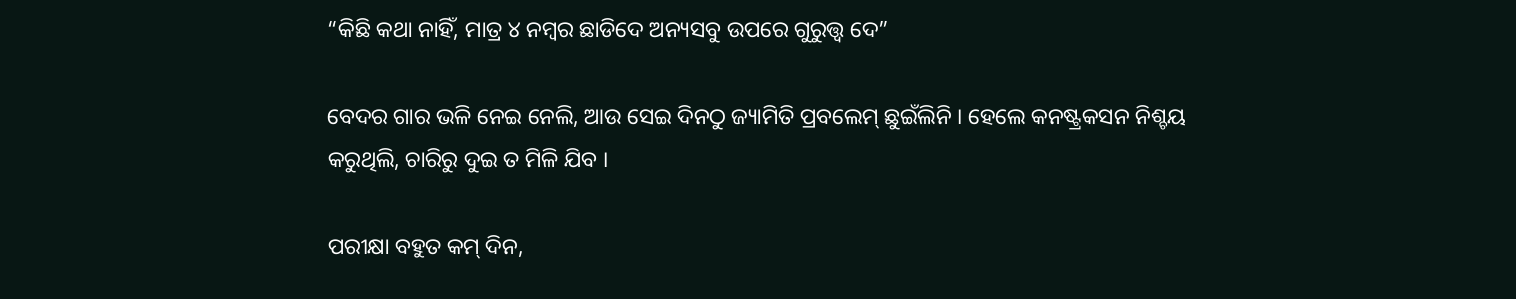“କିଛି କଥା ନାହିଁ, ମାତ୍ର ୪ ନମ୍ୱର ଛାଡିଦେ ଅନ୍ୟସବୁ ଉପରେ ଗୁରୁତ୍ତ୍ୱ ଦେ”

ବେଦର ଗାର ଭଳି ନେଇ ନେଲି, ଆଉ ସେଇ ଦିନଠୁ ଜ୍ୟାମିତି ପ୍ରବଲେମ୍ ଛୁଇଁଲିନି । ହେଲେ କନଷ୍ଟ୍ରକସନ ନିଶ୍ଚୟ କରୁଥିଲି, ଚାରିରୁ ଦୁଇ ତ ମିଳି ଯିବ ।

ପରୀକ୍ଷା ବହୁତ କମ୍ ଦିନ,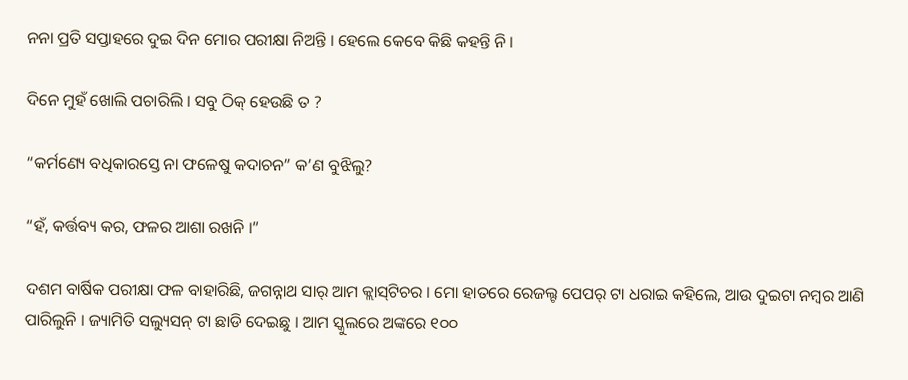ନନା ପ୍ରତି ସପ୍ତାହରେ ଦୁଇ ଦିନ ମୋର ପରୀକ୍ଷା ନିଅନ୍ତି । ହେଲେ କେବେ କିଛି କହନ୍ତି ନି ।

ଦିନେ ମୁହଁ ଖୋଲି ପଚାରିଲି । ସବୁ ଠିକ୍ ହେଉଛି ତ ?

“କର୍ମଣ୍ୟେ ବଧିକାରସ୍ତେ ନା ଫଳେଷୁ କଦାଚନ” କ’ଣ ବୁଝିଲୁ?

“ହଁ, କର୍ତ୍ତବ୍ୟ କର, ଫଳର ଆଶା ରଖନି ।”

ଦଶମ ବାର୍ଷିକ ପରୀକ୍ଷା ଫଳ ବାହାରିଛି, ଜଗନ୍ନାଥ ସାର୍ ଆମ କ୍ଲାସ୍‌ଟିଚର । ମୋ ହାତରେ ରେଜଲ୍ଟ ପେପର୍ ଟା ଧରାଇ କହିଲେ, ଆଉ ଦୁଇଟା ନମ୍ୱର ଆଣି ପାରିଲୁନି । ଜ୍ୟାମିତି ସଲ୍ୟୁସନ୍ ଟା ଛାଡି ଦେଇଛୁ । ଆମ ସ୍କୁଲରେ ଅଙ୍କରେ ୧୦୦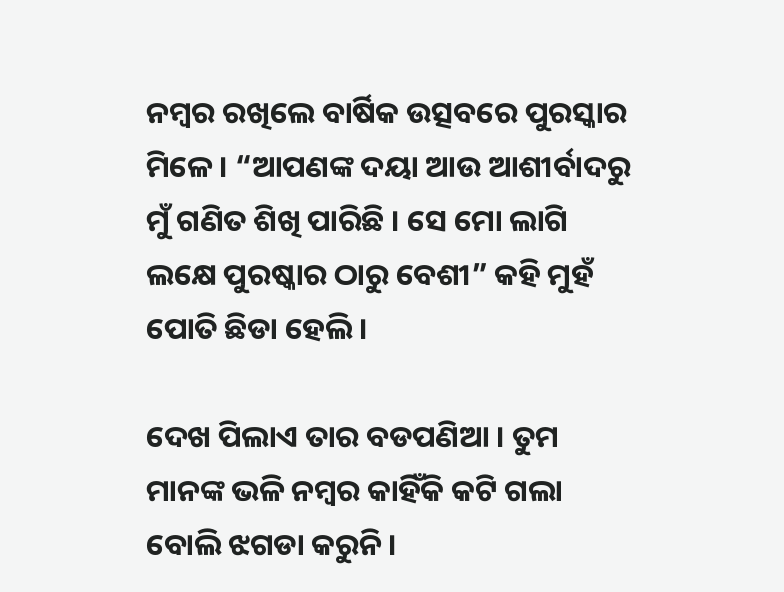ନମ୍ୱର ରଖିଲେ ବାର୍ଷିକ ଉତ୍ସବରେ ପୁରସ୍କାର ମିଳେ । “ଆପଣଙ୍କ ଦୟା ଆଉ ଆଶୀର୍ବାଦରୁ ମୁଁ ଗଣିତ ଶିଖି ପାରିଛି । ସେ ମୋ ଲାଗି ଲକ୍ଷେ ପୁରଷ୍କାର ଠାରୁ ବେଶୀ” କହି ମୁହଁ ପୋତି ଛିଡା ହେଲି ।

ଦେଖ ପିଲାଏ ତାର ବଡପଣିଆ । ତୁମ ମାନଙ୍କ ଭଳି ନମ୍ୱର କାହିଁକି କଟି ଗଲା ବୋଲି ଝଗଡା କରୁନି ।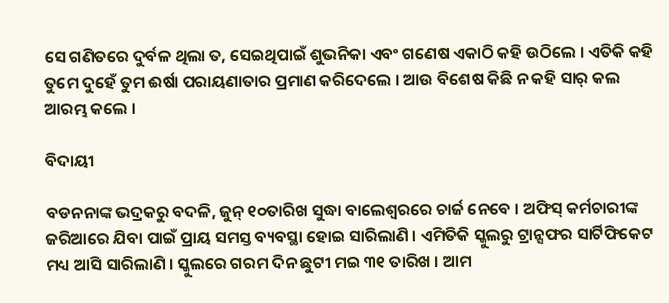ସେ ଗଣିତରେ ଦୁର୍ବଳ ଥିଲା ତ, ସେଇଥିପାଇଁ ଶୁଭନିକା ଏବଂ ଗଣେଷ ଏକାଠି କହି ଉଠିଲେ । ଏତିକି କହି ତୁମେ ଦୁହେଁ ତୁମ ଈର୍ଷା ପରାୟଣାତାର ପ୍ରମାଣ କରିଦେଲେ । ଆଉ ବିଶେଷ କିଛି ନ କହି ସାର୍ କଲ ଆରମ୍ଭ କଲେ ।

ବିଦାୟୀ

ବଡନନାଙ୍କ ଭଦ୍ରକରୁ ବଦଳି, ଜୁନ୍ ୧୦ତାରିଖ ସୁଦ୍ଧା ବାଲେଶ୍ୱରରେ ଚାର୍ଜ ନେବେ । ଅଫିସ୍ କର୍ମଚାରୀଙ୍କ ଜରିଆରେ ଯିବା ପାଇଁ ପ୍ରାୟ ସମସ୍ତ ବ୍ୟବସ୍ଥା ହୋଇ ସାରିଲାଣି । ଏମିତିକି ସ୍କୁଲରୁ ଟ୍ରାନ୍ସଫର ସାର୍ଟିଫିକେଟ ମଧ୍ୟ ଆସି ସାରିଲାଣି । ସ୍କୁଲରେ ଗରମ ଦିନ ଛୁଟୀ ମଇ ୩୧ ତାରିଖ । ଆମ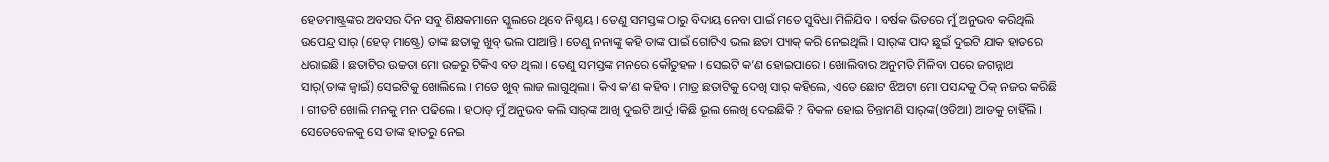ହେଡମାଷ୍ଟ୍ରଙ୍କର ଅବସର ଦିନ ସବୁ ଶିକ୍ଷକମାନେ ସ୍କୁଲରେ ଥିବେ ନିଶ୍ଚୟ । ତେଣୁ ସମସ୍ତଙ୍କ ଠାରୁ ବିଦାୟ ନେବା ପାଇଁ ମତେ ସୁବିଧା ମିଳିଯିବ । ବର୍ଷକ ଭିତରେ ମୁଁ ଅନୁଭବ କରିଥିଲି ଉପେନ୍ଦ୍ର ସାର୍ (ହେଡ୍ ମାଷ୍ଟ୍ରେ) ତାଙ୍କ ଛତାକୁ ଖୁବ୍ ଭଲ ପାଆନ୍ତି । ତେଣୁ ନନାଙ୍କୁ କହି ତାଙ୍କ ପାଇଁ ଗୋଟିଏ ଭଲ ଛତା ପ୍ୟାକ୍ କରି ନେଇଥିଲି । ସାର୍‌ଙ୍କ ପାଦ ଛୁଇଁ ଦୁଇଟି ଯାକ ହାତରେ ଧରାଇଛି । ଛତାଟିର ଉଚ୍ଚତା ମୋ ଉଚ୍ଚରୁ ଟିକିଏ ବଡ ଥିଲା । ତେଣୁ ସମସ୍ତଙ୍କ ମନରେ କୌତୁହଳ । ସେଇଟି କ’ଣ ହୋଇପାରେ । ଖୋଲିବାର ଅନୁମତି ମିଳିବା ପରେ ଜଗନ୍ନାଥ ସାର୍(ତାଙ୍କ ଜ୍ୱାଇଁ) ସେଇଟିକୁ ଖୋଲିଲେ । ମତେ ଖୁବ୍ ଲାଜ ଲାଗୁଥିଲା । କିଏ କ’ଣ କହିବ । ମାତ୍ର ଛତାଟିକୁ ଦେଖି ସାର୍ କହିଲେ, ଏତେ ଛୋଟ ଝିଅଟା ମୋ ପସନ୍ଦକୁ ଠିକ୍ ନଜର କରିଛି । ଗୀତଟି ଖୋଲି ମନକୁ ମନ ପଢିଲେ । ହଠାତ୍ ମୁଁ ଅନୁଭବ କଲି ସାର୍‌ଙ୍କ ଆଖି ଦୁଇଟି ଆର୍ଦ୍ର ।କିଛି ଭୂଲ ଲେଖି ଦେଇଛିକି ? ବିକଳ ହୋଇ ଚିନ୍ତାମଣି ସାର୍‌ଙ୍କ(ଓଡିଆ) ଆଡକୁ ଚାହିଁଲି । ସେତେବେଳକୁ ସେ ତାଙ୍କ ହାତରୁ ନେଇ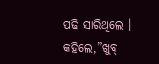ପଢି ସାରିଥିଲେ । କହିଲେ,”ଖୁବ୍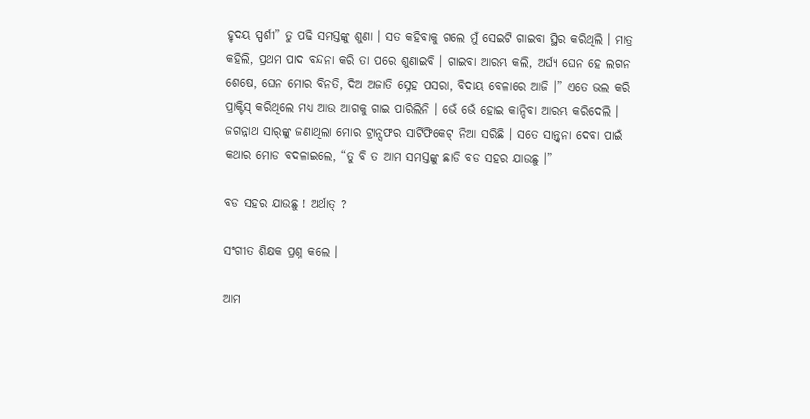ହୃଦୟ ସ୍ପର୍ଶୀ” ତୁ ପଢି ସମସ୍ତଙ୍କୁ ଶୁଣା । ସତ କହିବାକୁ ଗଲେ ମୁଁ ସେଇଟି ଗାଇବା ସ୍ଥିର କରିଥିଲି । ମାତ୍ର କହିଲି, ପ୍ରଥମ ପାଦ ବନ୍ଦନା କରି ତା ପରେ ଶୁଣାଇବି । ଗାଇବା ଆରମ୍ଭ କଲି, ଅର୍ଘ୍ୟ ଘେନ ହେ ଲଗନ ଶେଷେ, ଘେନ ମୋର ବିନତି, ଦିଅ ଅଜାତି ସ୍ନେହ ପସରା, ବିଦାୟ ବେଳାରେ ଆଜି ।” ଏତେ ଭଲ କରି ପ୍ରାକ୍ଟିସ୍‌ କରିଥିଲେ ମଧ୍ୟ ଆଉ ଆଗକୁ ଗାଇ ପାରିଲିନି । ଭେଁ ଭେଁ ହୋଇ କାନ୍ଦିବା ଆରମ୍ଭ କରିଦେଲି । ଜଗନ୍ନାଥ ସାର୍‌ଙ୍କୁ ଜଣାଥିଲା ମୋର ଟ୍ରାନ୍ସଫର ସାର୍ଟିଫିକେଟ୍ ନିଆ ସରିଛି । ସତେ ସାନ୍ତ୍ୱନା ଦେବା ପାଇଁ କଥାର ମୋଡ ବଦଳାଇଲେ, “ତୁ ବି ତ ଆମ ସମସ୍ତଙ୍କୁ ଛାଡି ବଡ ସହର ଯାଉଛୁ ।”

ବଡ ସହର ଯାଉଛୁ ! ଅର୍ଥାତ୍ ?

ସଂଗୀତ ଶିକ୍ଷକ ପ୍ରଶ୍ନ କଲେ ।

ଆମ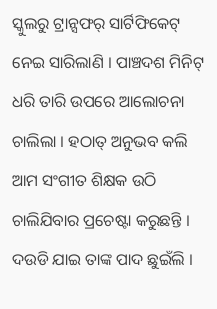ସ୍କୁଲରୁ ଟ୍ରାନ୍ସଫର୍‌ ସାର୍ଟିଫିକେଟ୍ ନେଇ ସାରିଲାଣି । ପାଞ୍ଚଦଶ ମିନିଟ୍ ଧରି ତାରି ଉପରେ ଆଲୋଚନା ଚାଲିଲା । ହଠାତ୍ ଅନୁଭବ କଲି ଆମ ସଂଗୀତ ଶିକ୍ଷକ ଉଠି ଚାଲିଯିବାର ପ୍ରଚେଷ୍ଟା କରୁଛନ୍ତି । ଦଉଡି ଯାଇ ତାଙ୍କ ପାଦ ଛୁଇଁଲି ।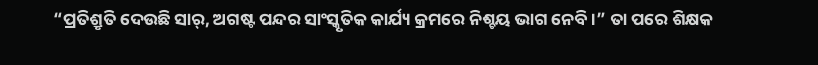“ପ୍ରତିଶ୍ରୃତି ଦେଉଛି ସାର୍, ଅଗଷ୍ଟ ପନ୍ଦର ସାଂସ୍କୃତିକ କାର୍ଯ୍ୟ କ୍ରମରେ ନିଶ୍ଚୟ ଭାଗ ନେବି ।” ତା ପରେ ଶିକ୍ଷକ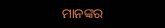ମାନଙ୍କର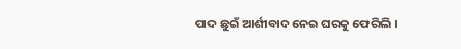ପାଦ ଛୁଇଁ ଆର୍ଶୀବାଦ ନେଇ ଘରକୁ ଫେରିଲି ।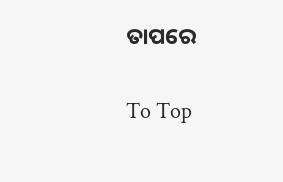ତାପରେ

To Top